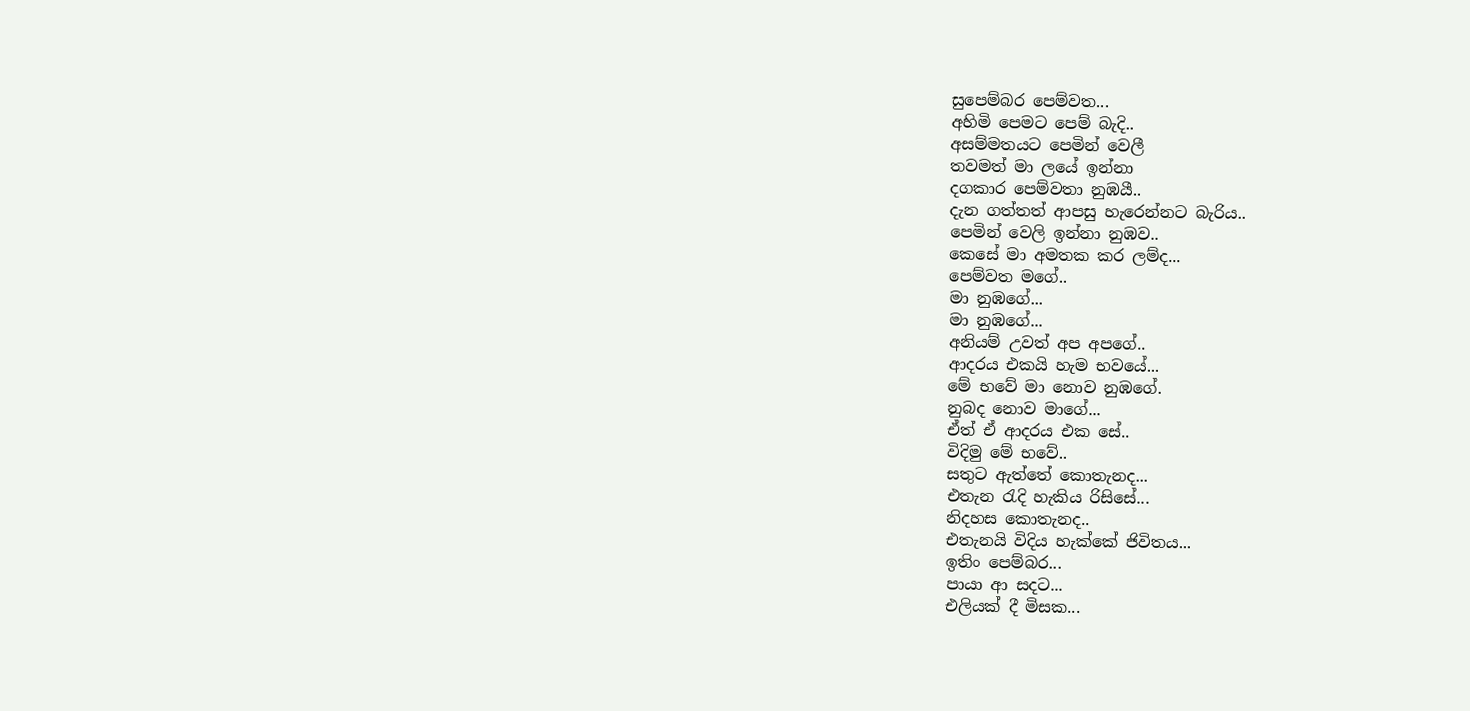සුපෙම්බර පෙම්වත...
අහිමි පෙමට පෙම් බැදි..
අසම්මතයට පෙමින් වෙලී
තවමත් මා ලයේ ඉන්නා
දගකාර පෙම්වතා නුඹයී..
දැන ගත්තත් ආපසු හැරෙන්නට බැරිය..
පෙමින් වෙලි ඉන්නා නුඹව..
කෙසේ මා අමතක කර ලම්ද...
පෙම්වත මගේ..
මා නුඹගේ...
මා නුඹගේ...
අනියම් උවත් අප අපගේ..
ආදරය එකයි හැම භවයේ...
මේ භවේ මා නොව නුඹගේ.
නුබද නොව මාගේ...
ඒත් ඒ ආදරය එක සේ..
විදිමු මේ භවේ..
සතුට ඇත්තේ කොතැනද...
එතැන රැදි හැකිය රිසිසේ...
නිදහස කොතැනද..
එතැනයි විදිය හැක්කේ ජිවිතය...
ඉතිං පෙම්බර...
පායා ආ සදට...
එලියක් දී මිසක...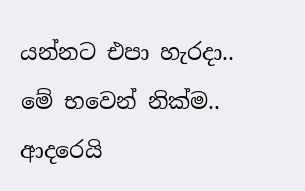යන්නට එපා හැරදා..
මේ භවෙන් නික්ම..
ආදරෙයි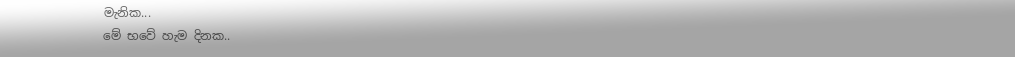මැනික...
මේ භවේ හැම දිනක..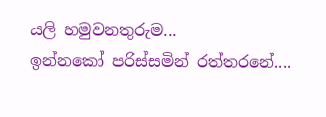යලි හමුවනතුරුම...
ඉන්නකෝ පරිස්සමින් රත්තරනේ....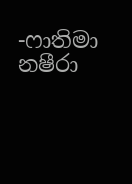-ෆාතිමා නෂීරා